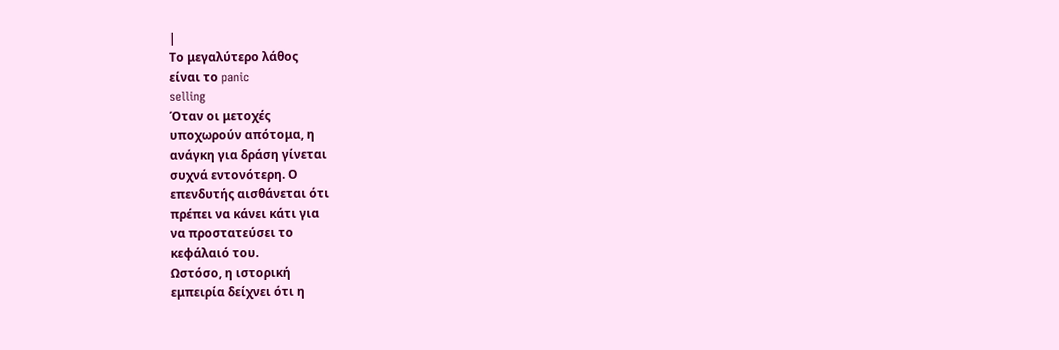|
Το μεγαλύτερο λάθος
είναι το panic
selling
Όταν οι μετοχές
υποχωρούν απότομα, η
ανάγκη για δράση γίνεται
συχνά εντονότερη. Ο
επενδυτής αισθάνεται ότι
πρέπει να κάνει κάτι για
να προστατεύσει το
κεφάλαιό του.
Ωστόσο, η ιστορική
εμπειρία δείχνει ότι η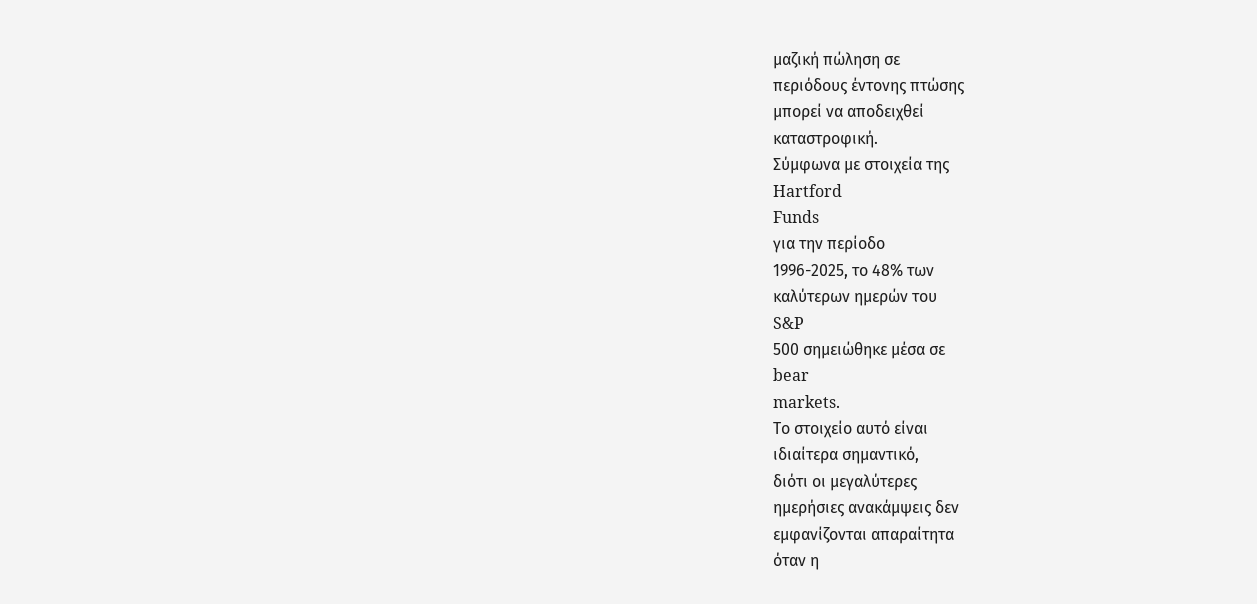μαζική πώληση σε
περιόδους έντονης πτώσης
μπορεί να αποδειχθεί
καταστροφική.
Σύμφωνα με στοιχεία της
Hartford
Funds
για την περίοδο
1996-2025, το 48% των
καλύτερων ημερών του
S&P
500 σημειώθηκε μέσα σε
bear
markets.
Το στοιχείο αυτό είναι
ιδιαίτερα σημαντικό,
διότι οι μεγαλύτερες
ημερήσιες ανακάμψεις δεν
εμφανίζονται απαραίτητα
όταν η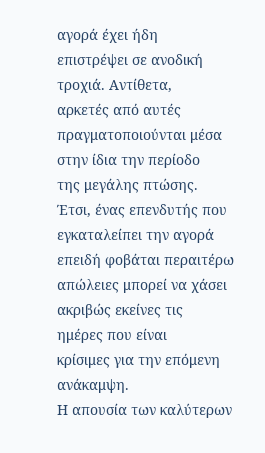αγορά έχει ήδη
επιστρέψει σε ανοδική
τροχιά. Αντίθετα,
αρκετές από αυτές
πραγματοποιούνται μέσα
στην ίδια την περίοδο
της μεγάλης πτώσης.
Έτσι, ένας επενδυτής που
εγκαταλείπει την αγορά
επειδή φοβάται περαιτέρω
απώλειες μπορεί να χάσει
ακριβώς εκείνες τις
ημέρες που είναι
κρίσιμες για την επόμενη
ανάκαμψη.
Η απουσία των καλύτερων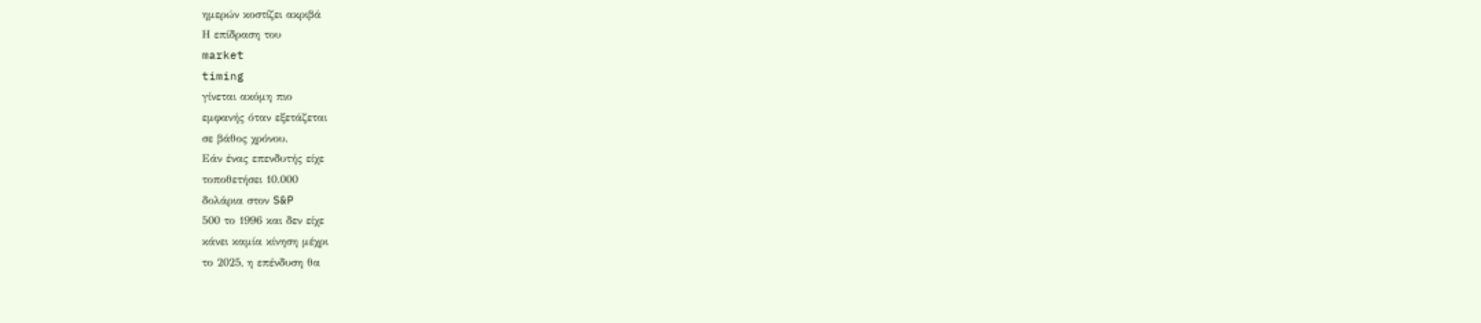ημερών κοστίζει ακριβά
Η επίδραση του
market
timing
γίνεται ακόμη πιο
εμφανής όταν εξετάζεται
σε βάθος χρόνου.
Εάν ένας επενδυτής είχε
τοποθετήσει 10.000
δολάρια στον S&P
500 το 1996 και δεν είχε
κάνει καμία κίνηση μέχρι
το 2025, η επένδυση θα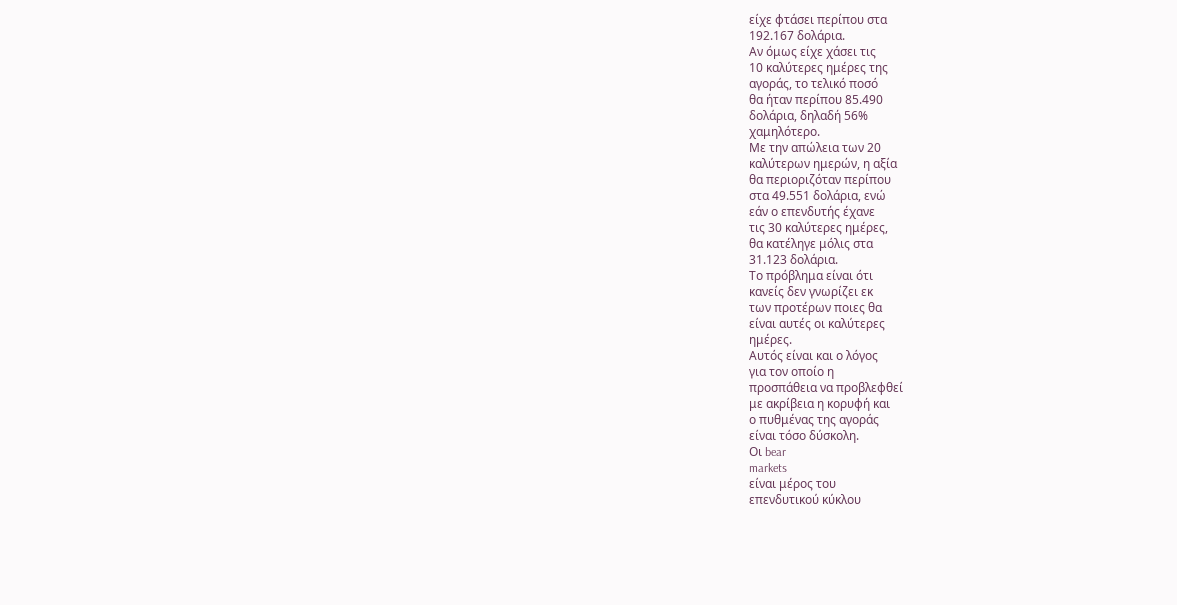είχε φτάσει περίπου στα
192.167 δολάρια.
Αν όμως είχε χάσει τις
10 καλύτερες ημέρες της
αγοράς, το τελικό ποσό
θα ήταν περίπου 85.490
δολάρια, δηλαδή 56%
χαμηλότερο.
Με την απώλεια των 20
καλύτερων ημερών, η αξία
θα περιοριζόταν περίπου
στα 49.551 δολάρια, ενώ
εάν ο επενδυτής έχανε
τις 30 καλύτερες ημέρες,
θα κατέληγε μόλις στα
31.123 δολάρια.
Το πρόβλημα είναι ότι
κανείς δεν γνωρίζει εκ
των προτέρων ποιες θα
είναι αυτές οι καλύτερες
ημέρες.
Αυτός είναι και ο λόγος
για τον οποίο η
προσπάθεια να προβλεφθεί
με ακρίβεια η κορυφή και
ο πυθμένας της αγοράς
είναι τόσο δύσκολη.
Οι bear
markets
είναι μέρος του
επενδυτικού κύκλου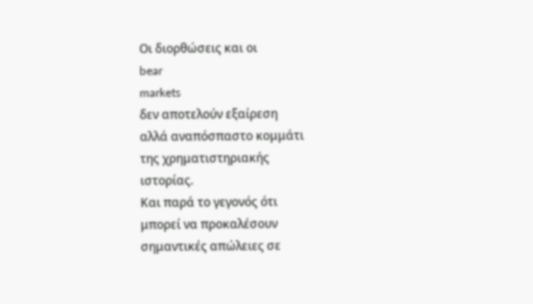Οι διορθώσεις και οι
bear
markets
δεν αποτελούν εξαίρεση
αλλά αναπόσπαστο κομμάτι
της χρηματιστηριακής
ιστορίας.
Και παρά το γεγονός ότι
μπορεί να προκαλέσουν
σημαντικές απώλειες σε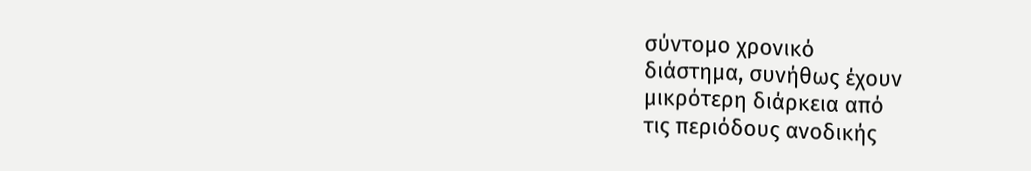σύντομο χρονικό
διάστημα, συνήθως έχουν
μικρότερη διάρκεια από
τις περιόδους ανοδικής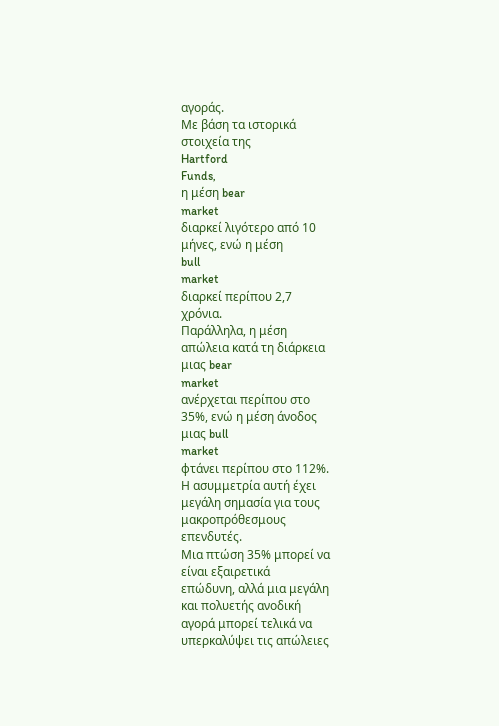αγοράς.
Με βάση τα ιστορικά
στοιχεία της
Hartford
Funds,
η μέση bear
market
διαρκεί λιγότερο από 10
μήνες, ενώ η μέση
bull
market
διαρκεί περίπου 2,7
χρόνια.
Παράλληλα, η μέση
απώλεια κατά τη διάρκεια
μιας bear
market
ανέρχεται περίπου στο
35%, ενώ η μέση άνοδος
μιας bull
market
φτάνει περίπου στο 112%.
Η ασυμμετρία αυτή έχει
μεγάλη σημασία για τους
μακροπρόθεσμους
επενδυτές.
Μια πτώση 35% μπορεί να
είναι εξαιρετικά
επώδυνη, αλλά μια μεγάλη
και πολυετής ανοδική
αγορά μπορεί τελικά να
υπερκαλύψει τις απώλειες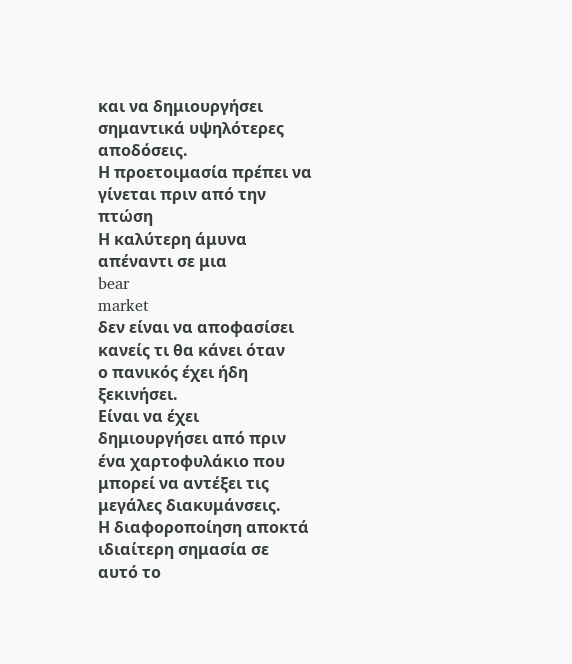και να δημιουργήσει
σημαντικά υψηλότερες
αποδόσεις.
Η προετοιμασία πρέπει να
γίνεται πριν από την
πτώση
Η καλύτερη άμυνα
απέναντι σε μια
bear
market
δεν είναι να αποφασίσει
κανείς τι θα κάνει όταν
ο πανικός έχει ήδη
ξεκινήσει.
Είναι να έχει
δημιουργήσει από πριν
ένα χαρτοφυλάκιο που
μπορεί να αντέξει τις
μεγάλες διακυμάνσεις.
Η διαφοροποίηση αποκτά
ιδιαίτερη σημασία σε
αυτό το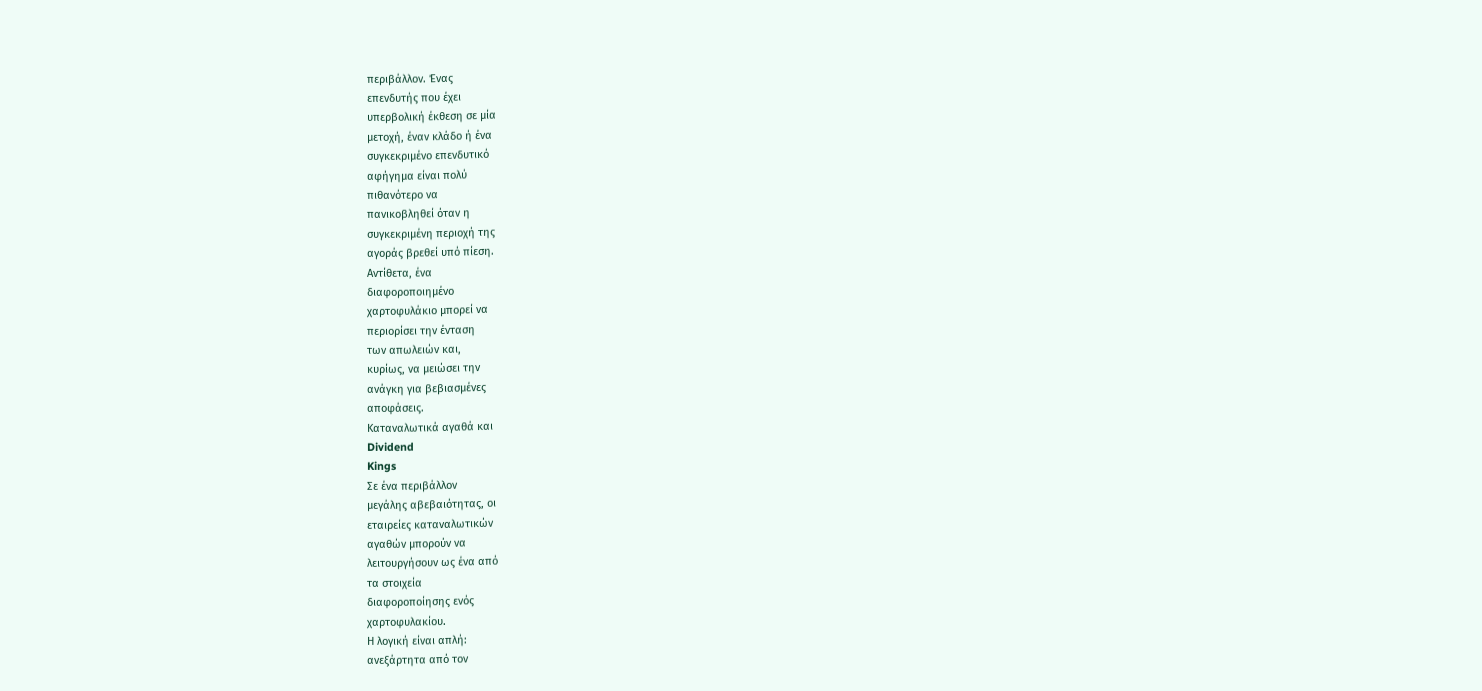περιβάλλον. Ένας
επενδυτής που έχει
υπερβολική έκθεση σε μία
μετοχή, έναν κλάδο ή ένα
συγκεκριμένο επενδυτικό
αφήγημα είναι πολύ
πιθανότερο να
πανικοβληθεί όταν η
συγκεκριμένη περιοχή της
αγοράς βρεθεί υπό πίεση.
Αντίθετα, ένα
διαφοροποιημένο
χαρτοφυλάκιο μπορεί να
περιορίσει την ένταση
των απωλειών και,
κυρίως, να μειώσει την
ανάγκη για βεβιασμένες
αποφάσεις.
Καταναλωτικά αγαθά και
Dividend
Kings
Σε ένα περιβάλλον
μεγάλης αβεβαιότητας, οι
εταιρείες καταναλωτικών
αγαθών μπορούν να
λειτουργήσουν ως ένα από
τα στοιχεία
διαφοροποίησης ενός
χαρτοφυλακίου.
Η λογική είναι απλή:
ανεξάρτητα από τον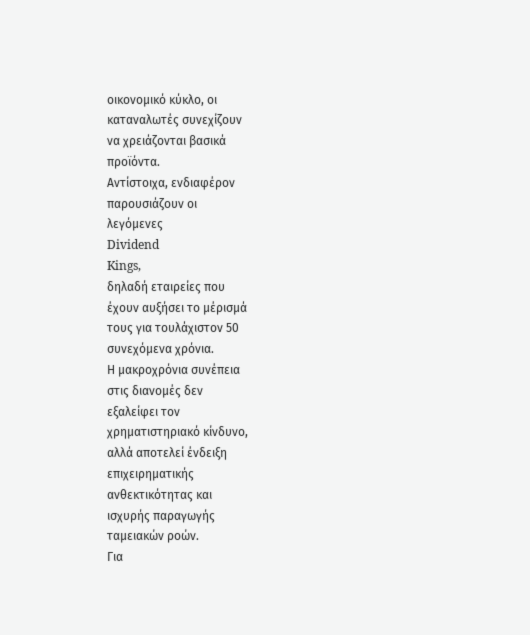οικονομικό κύκλο, οι
καταναλωτές συνεχίζουν
να χρειάζονται βασικά
προϊόντα.
Αντίστοιχα, ενδιαφέρον
παρουσιάζουν οι
λεγόμενες
Dividend
Kings,
δηλαδή εταιρείες που
έχουν αυξήσει το μέρισμά
τους για τουλάχιστον 50
συνεχόμενα χρόνια.
Η μακροχρόνια συνέπεια
στις διανομές δεν
εξαλείφει τον
χρηματιστηριακό κίνδυνο,
αλλά αποτελεί ένδειξη
επιχειρηματικής
ανθεκτικότητας και
ισχυρής παραγωγής
ταμειακών ροών.
Για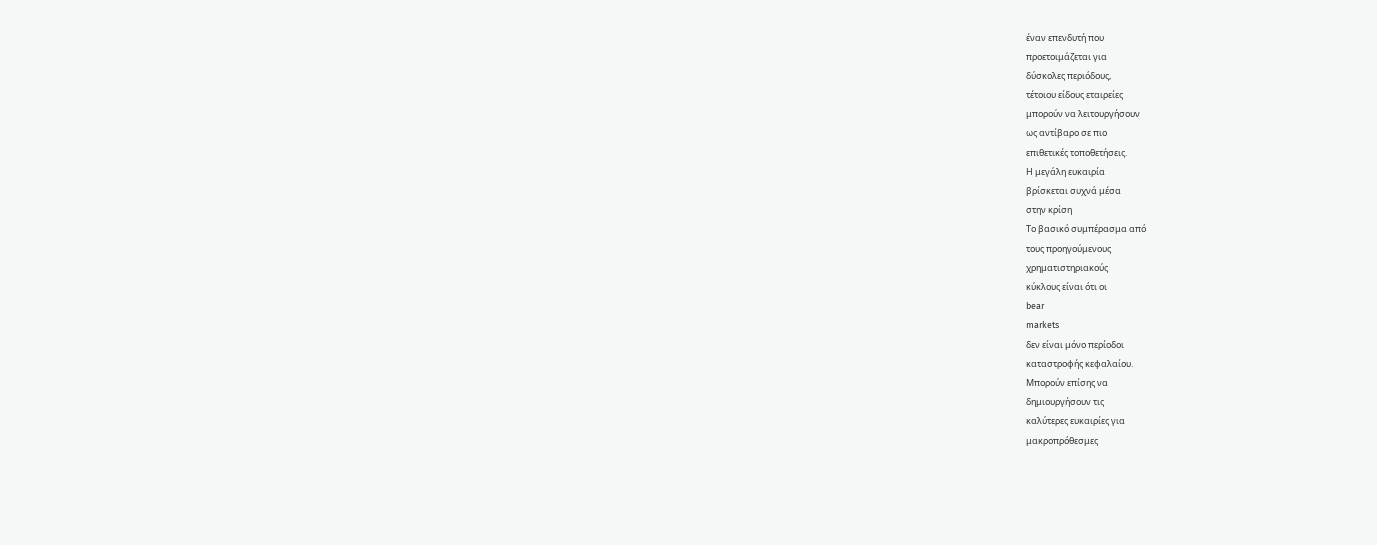έναν επενδυτή που
προετοιμάζεται για
δύσκολες περιόδους,
τέτοιου είδους εταιρείες
μπορούν να λειτουργήσουν
ως αντίβαρο σε πιο
επιθετικές τοποθετήσεις.
Η μεγάλη ευκαιρία
βρίσκεται συχνά μέσα
στην κρίση
Το βασικό συμπέρασμα από
τους προηγούμενους
χρηματιστηριακούς
κύκλους είναι ότι οι
bear
markets
δεν είναι μόνο περίοδοι
καταστροφής κεφαλαίου.
Μπορούν επίσης να
δημιουργήσουν τις
καλύτερες ευκαιρίες για
μακροπρόθεσμες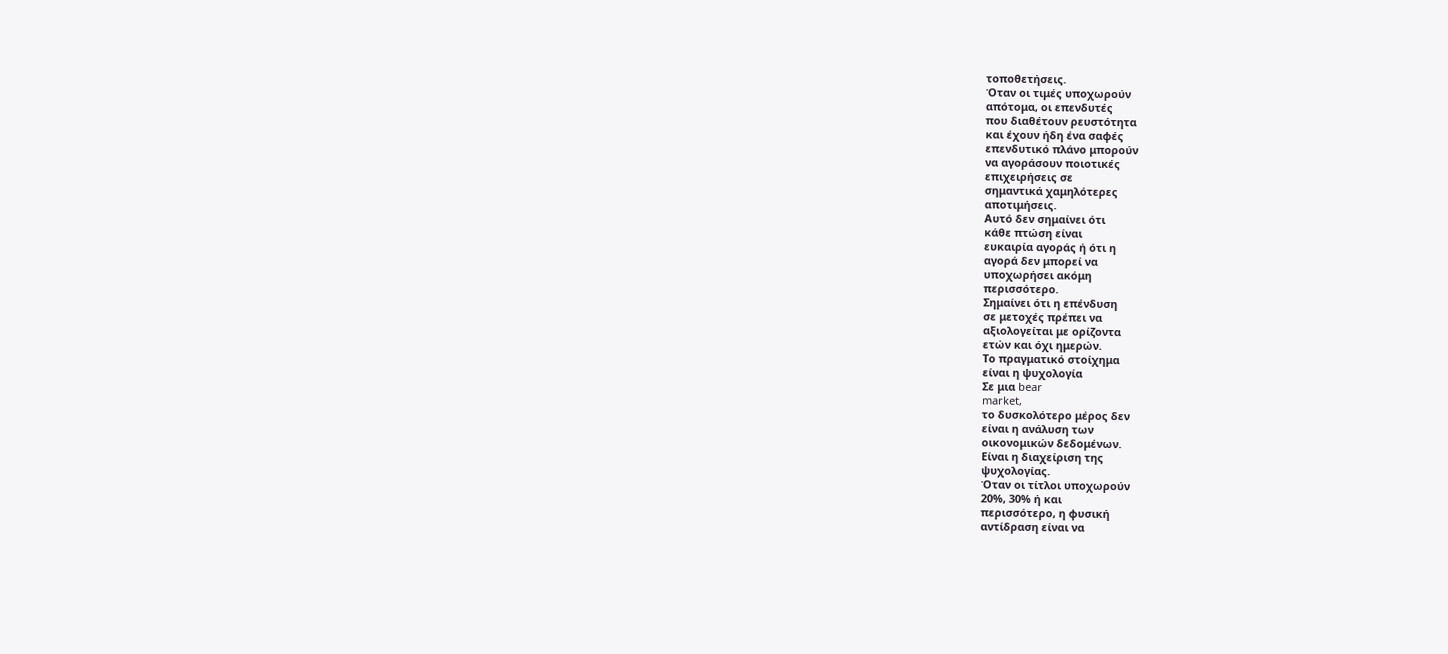τοποθετήσεις.
Όταν οι τιμές υποχωρούν
απότομα, οι επενδυτές
που διαθέτουν ρευστότητα
και έχουν ήδη ένα σαφές
επενδυτικό πλάνο μπορούν
να αγοράσουν ποιοτικές
επιχειρήσεις σε
σημαντικά χαμηλότερες
αποτιμήσεις.
Αυτό δεν σημαίνει ότι
κάθε πτώση είναι
ευκαιρία αγοράς ή ότι η
αγορά δεν μπορεί να
υποχωρήσει ακόμη
περισσότερο.
Σημαίνει ότι η επένδυση
σε μετοχές πρέπει να
αξιολογείται με ορίζοντα
ετών και όχι ημερών.
Το πραγματικό στοίχημα
είναι η ψυχολογία
Σε μια bear
market,
το δυσκολότερο μέρος δεν
είναι η ανάλυση των
οικονομικών δεδομένων.
Είναι η διαχείριση της
ψυχολογίας.
Όταν οι τίτλοι υποχωρούν
20%, 30% ή και
περισσότερο, η φυσική
αντίδραση είναι να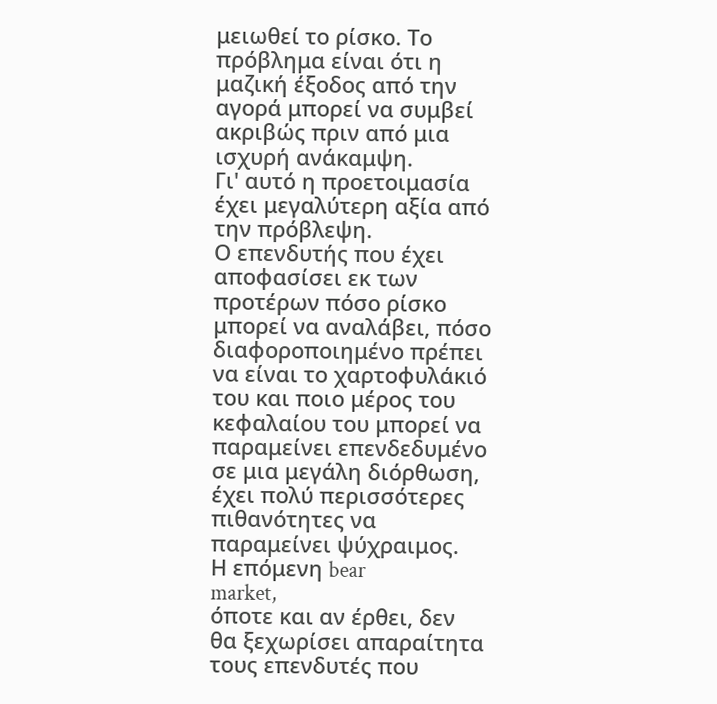μειωθεί το ρίσκο. Το
πρόβλημα είναι ότι η
μαζική έξοδος από την
αγορά μπορεί να συμβεί
ακριβώς πριν από μια
ισχυρή ανάκαμψη.
Γι' αυτό η προετοιμασία
έχει μεγαλύτερη αξία από
την πρόβλεψη.
Ο επενδυτής που έχει
αποφασίσει εκ των
προτέρων πόσο ρίσκο
μπορεί να αναλάβει, πόσο
διαφοροποιημένο πρέπει
να είναι το χαρτοφυλάκιό
του και ποιο μέρος του
κεφαλαίου του μπορεί να
παραμείνει επενδεδυμένο
σε μια μεγάλη διόρθωση,
έχει πολύ περισσότερες
πιθανότητες να
παραμείνει ψύχραιμος.
Η επόμενη bear
market,
όποτε και αν έρθει, δεν
θα ξεχωρίσει απαραίτητα
τους επενδυτές που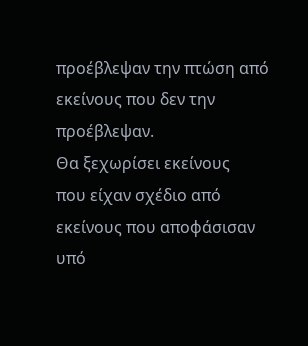προέβλεψαν την πτώση από
εκείνους που δεν την
προέβλεψαν.
Θα ξεχωρίσει εκείνους
που είχαν σχέδιο από
εκείνους που αποφάσισαν
υπό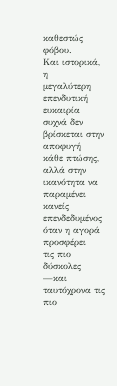καθεστώς φόβου.
Και ιστορικά, η
μεγαλύτερη επενδυτική
ευκαιρία συχνά δεν
βρίσκεται στην αποφυγή
κάθε πτώσης, αλλά στην
ικανότητα να παραμένει
κανείς επενδεδυμένος
όταν η αγορά προσφέρει
τις πιο δύσκολες —και
ταυτόχρονα τις πιο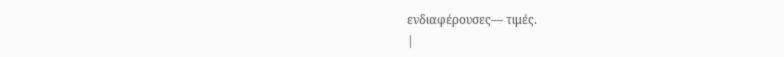ενδιαφέρουσες— τιμές.
|